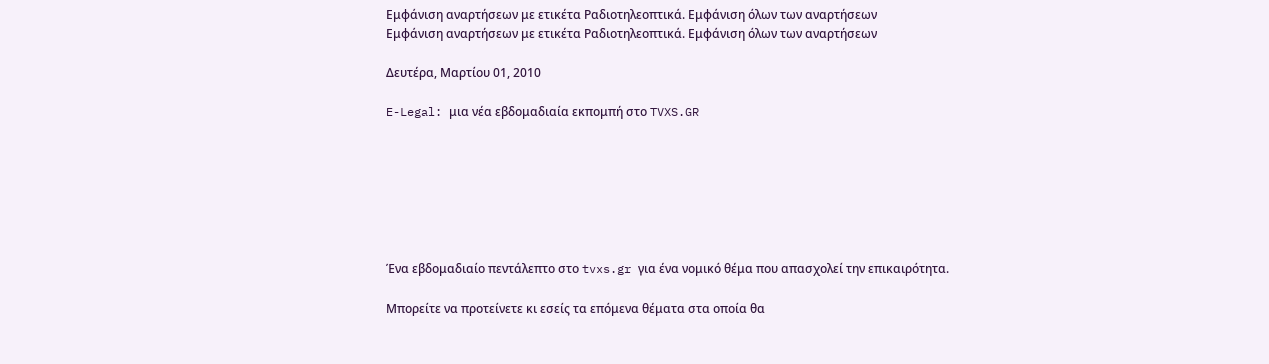Εμφάνιση αναρτήσεων με ετικέτα Ραδιοτηλεοπτικά. Εμφάνιση όλων των αναρτήσεων
Εμφάνιση αναρτήσεων με ετικέτα Ραδιοτηλεοπτικά. Εμφάνιση όλων των αναρτήσεων

Δευτέρα, Μαρτίου 01, 2010

E-Legal: μια νέα εβδομαδιαία εκπομπή στο TVXS.GR







Ένα εβδομαδιαίο πεντάλεπτο στο tvxs.gr για ένα νομικό θέμα που απασχολεί την επικαιρότητα.

Μπορείτε να προτείνετε κι εσείς τα επόμενα θέματα στα οποία θα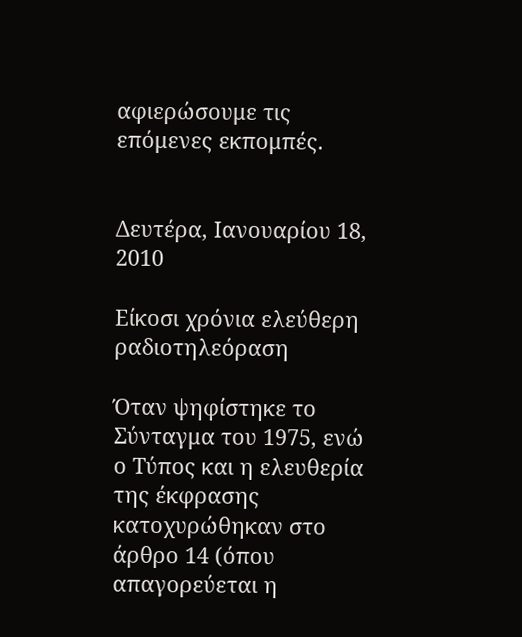αφιερώσουμε τις επόμενες εκπομπές.


Δευτέρα, Ιανουαρίου 18, 2010

Είκοσι χρόνια ελεύθερη ραδιοτηλεόραση

Όταν ψηφίστηκε το Σύνταγμα του 1975, ενώ ο Τύπος και η ελευθερία της έκφρασης κατοχυρώθηκαν στο άρθρο 14 (όπου απαγορεύεται η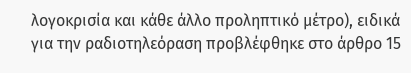λογοκρισία και κάθε άλλο προληπτικό μέτρο), ειδικά για την ραδιοτηλεόραση προβλέφθηκε στο άρθρο 15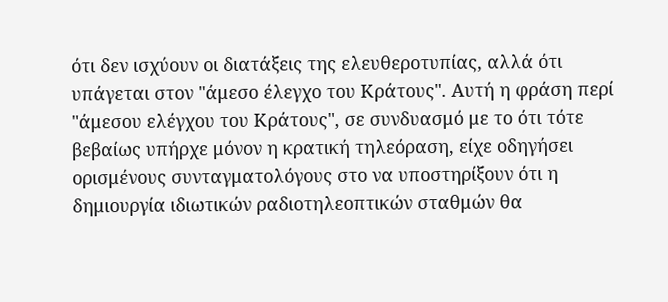ότι δεν ισχύουν οι διατάξεις της ελευθεροτυπίας, αλλά ότι υπάγεται στον "άμεσο έλεγχο του Κράτους". Αυτή η φράση περί "άμεσου ελέγχου του Κράτους", σε συνδυασμό με το ότι τότε βεβαίως υπήρχε μόνον η κρατική τηλεόραση, είχε οδηγήσει ορισμένους συνταγματολόγους στο να υποστηρίξουν ότι η δημιουργία ιδιωτικών ραδιοτηλεοπτικών σταθμών θα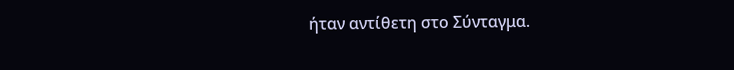ήταν αντίθετη στο Σύνταγμα.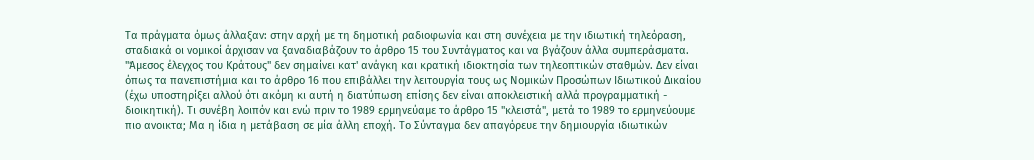Τα πράγματα όμως άλλαξαν: στην αρχή με τη δημοτική ραδιοφωνία και στη συνέχεια με την ιδιωτική τηλεόραση, σταδιακά οι νομικοί άρχισαν να ξαναδιαβάζουν το άρθρο 15 του Συντάγματος και να βγάζουν άλλα συμπεράσματα. "Άμεσος έλεγχος του Κράτους" δεν σημαίνει κατ' ανάγκη και κρατική ιδιοκτησία των τηλεοπτικών σταθμών. Δεν είναι όπως τα πανεπιστήμια και το άρθρο 16 που επιβάλλει την λειτουργία τους ως Νομικών Προσώπων Ιδιωτικού Δικαίου (έχω υποστηρίξει αλλού ότι ακόμη κι αυτή η διατύπωση επίσης δεν είναι αποκλειστική αλλά προγραμματική - διοικητική). Τι συνέβη λοιπόν και ενώ πριν το 1989 ερμηνεύαμε το άρθρο 15 "κλειστά", μετά το 1989 το ερμηνεύουμε πιο ανοικτα; Μα η ίδια η μετάβαση σε μία άλλη εποχή. Το Σύνταγμα δεν απαγόρευε την δημιουργία ιδιωτικών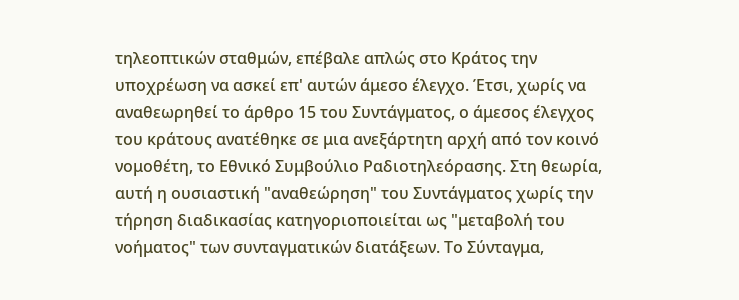τηλεοπτικών σταθμών, επέβαλε απλώς στο Κράτος την υποχρέωση να ασκεί επ' αυτών άμεσο έλεγχο. Έτσι, χωρίς να αναθεωρηθεί το άρθρο 15 του Συντάγματος, ο άμεσος έλεγχος του κράτους ανατέθηκε σε μια ανεξάρτητη αρχή από τον κοινό νομοθέτη, το Εθνικό Συμβούλιο Ραδιοτηλεόρασης. Στη θεωρία, αυτή η ουσιαστική "αναθεώρηση" του Συντάγματος χωρίς την τήρηση διαδικασίας κατηγοριοποιείται ως "μεταβολή του νοήματος" των συνταγματικών διατάξεων. Το Σύνταγμα,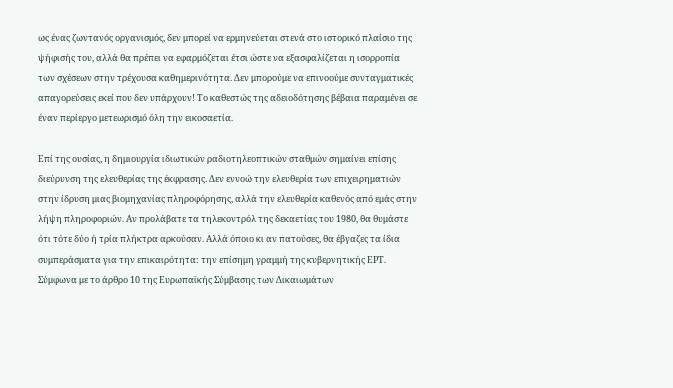ως ένας ζωντανός οργανισμός, δεν μπορεί να ερμηνεύεται στενά στο ιστορικό πλαίσιο της ψήφισής του, αλλά θα πρέπει να εφαρμόζεται έτσι ώστε να εξασφαλίζεται η ισορροπία των σχέσεων στην τρέχουσα καθημερινότητα. Δεν μπορούμε να επινοούμε συνταγματικές απαγορεύσεις εκεί που δεν υπάρχουν! Το καθεστώς της αδειοδότησης βέβαια παραμένει σε έναν περίεργο μετεωρισμό όλη την εικοσαετία.

Επί της ουσίας, η δημιουργία ιδιωτικών ραδιοτηλεοπτικών σταθμών σημαίνει επίσης διεύρυνση της ελευθερίας της έκφρασης. Δεν εννοώ την ελευθερία των επιχειρηματιών στην ίδρυση μιας βιομηχανίας πληροφόρησης, αλλά την ελευθερία καθενός από εμάς στην λήψη πληροφοριών. Αν προλάβατε τα τηλεκοντρόλ της δεκαετίας του 1980, θα θυμάστε ότι τότε δύο ή τρία πλήκτρα αρκούσαν. Αλλά όποιο κι αν πατούσες, θα έβγαζες τα ίδια συμπεράσματα για την επικαιρότητα: την επίσημη γραμμή της κυβερνητικής ΕΡΤ. Σύμφωνα με το άρθρο 10 της Ευρωπαϊκής Σύμβασης των Δικαιωμάτων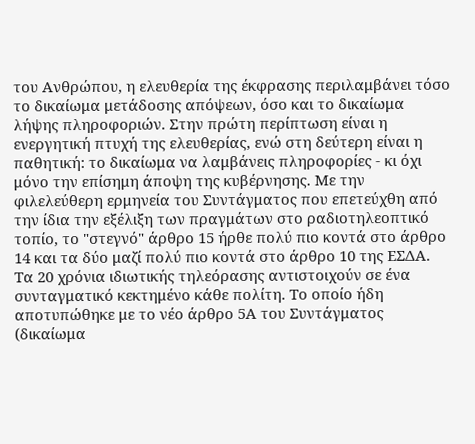του Ανθρώπου, η ελευθερία της έκφρασης περιλαμβάνει τόσο το δικαίωμα μετάδοσης απόψεων, όσο και το δικαίωμα λήψης πληροφοριών. Στην πρώτη περίπτωση είναι η ενεργητική πτυχή της ελευθερίας, ενώ στη δεύτερη είναι η παθητική: το δικαίωμα να λαμβάνεις πληροφορίες - κι όχι μόνο την επίσημη άποψη της κυβέρνησης. Με την φιλελεύθερη ερμηνεία του Συντάγματος που επετεύχθη από την ίδια την εξέλιξη των πραγμάτων στο ραδιοτηλεοπτικό τοπίο, το "στεγνό" άρθρο 15 ήρθε πολύ πιο κοντά στο άρθρο 14 και τα δύο μαζί πολύ πιο κοντά στο άρθρο 10 της ΕΣΔΑ. Τα 20 χρόνια ιδιωτικής τηλεόρασης αντιστοιχούν σε ένα συνταγματικό κεκτημένο κάθε πολίτη. Το οποίο ήδη αποτυπώθηκε με το νέο άρθρο 5Α του Συντάγματος (δικαίωμα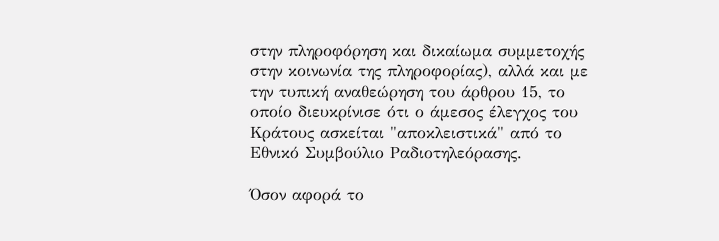στην πληροφόρηση και δικαίωμα συμμετοχής στην κοινωνία της πληροφορίας), αλλά και με την τυπική αναθεώρηση του άρθρου 15, το οποίο διευκρίνισε ότι ο άμεσος έλεγχος του Κράτους ασκείται "αποκλειστικά" από το Εθνικό Συμβούλιο Ραδιοτηλεόρασης.

Όσον αφορά το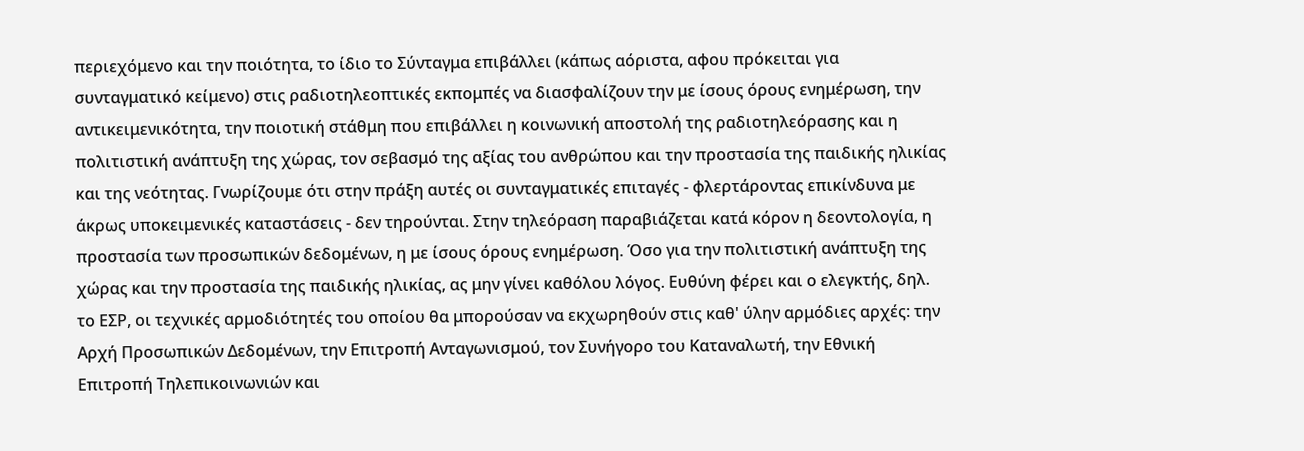περιεχόμενο και την ποιότητα, το ίδιο το Σύνταγμα επιβάλλει (κάπως αόριστα, αφου πρόκειται για συνταγματικό κείμενο) στις ραδιοτηλεοπτικές εκπομπές να διασφαλίζουν την με ίσους όρους ενημέρωση, την αντικειμενικότητα, την ποιοτική στάθμη που επιβάλλει η κοινωνική αποστολή της ραδιοτηλεόρασης και η πολιτιστική ανάπτυξη της χώρας, τον σεβασμό της αξίας του ανθρώπου και την προστασία της παιδικής ηλικίας και της νεότητας. Γνωρίζουμε ότι στην πράξη αυτές οι συνταγματικές επιταγές - φλερτάροντας επικίνδυνα με άκρως υποκειμενικές καταστάσεις - δεν τηρούνται. Στην τηλεόραση παραβιάζεται κατά κόρον η δεοντολογία, η προστασία των προσωπικών δεδομένων, η με ίσους όρους ενημέρωση. Όσο για την πολιτιστική ανάπτυξη της χώρας και την προστασία της παιδικής ηλικίας, ας μην γίνει καθόλου λόγος. Ευθύνη φέρει και ο ελεγκτής, δηλ. το ΕΣΡ, οι τεχνικές αρμοδιότητές του οποίου θα μπορούσαν να εκχωρηθούν στις καθ' ύλην αρμόδιες αρχές: την Αρχή Προσωπικών Δεδομένων, την Επιτροπή Ανταγωνισμού, τον Συνήγορο του Καταναλωτή, την Εθνική Επιτροπή Τηλεπικοινωνιών και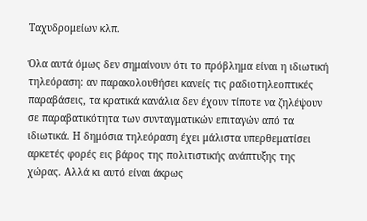Ταχυδρομείων κλπ.

Όλα αυτά όμως δεν σημαίνουν ότι το πρόβλημα είναι η ιδιωτική τηλεόραση: αν παρακολουθήσει κανείς τις ραδιοτηλεοπτικές παραβάσεις, τα κρατικά κανάλια δεν έχουν τίποτε να ζηλέψουν σε παραβατικότητα των συνταγματικών επιταγών από τα ιδιωτικά. Η δημόσια τηλεόραση έχει μάλιστα υπερθεματίσει αρκετές φορές εις βάρος της πολιτιστικής ανάπτυξης της χώρας. Αλλά κι αυτό είναι άκρως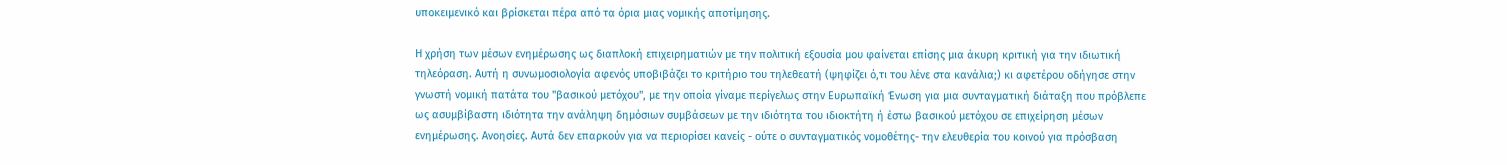υποκειμενικό και βρίσκεται πέρα από τα όρια μιας νομικής αποτίμησης.

Η χρήση των μέσων ενημέρωσης ως διαπλοκή επιχειρηματιών με την πολιτική εξουσία μου φαίνεται επίσης μια άκυρη κριτική για την ιδιωτική τηλεόραση. Αυτή η συνωμοσιολογία αφενός υποβιβάζει το κριτήριο του τηλεθεατή (ψηφίζει ό,τι του λένε στα κανάλια;) κι αφετέρου οδήγησε στην γνωστή νομική πατάτα του "βασικού μετόχου", με την οποία γίναμε περίγελως στην Ευρωπαϊκή Ένωση για μια συνταγματική διάταξη που πρόβλεπε ως ασυμβίβαστη ιδιότητα την ανάληψη δημόσιων συμβάσεων με την ιδιότητα του ιδιοκτήτη ή έστω βασικού μετόχου σε επιχείρηση μέσων ενημέρωσης. Ανοησίες. Αυτά δεν επαρκούν για να περιορίσει κανείς - ούτε ο συνταγματικός νομοθέτης- την ελευθερία του κοινού για πρόσβαση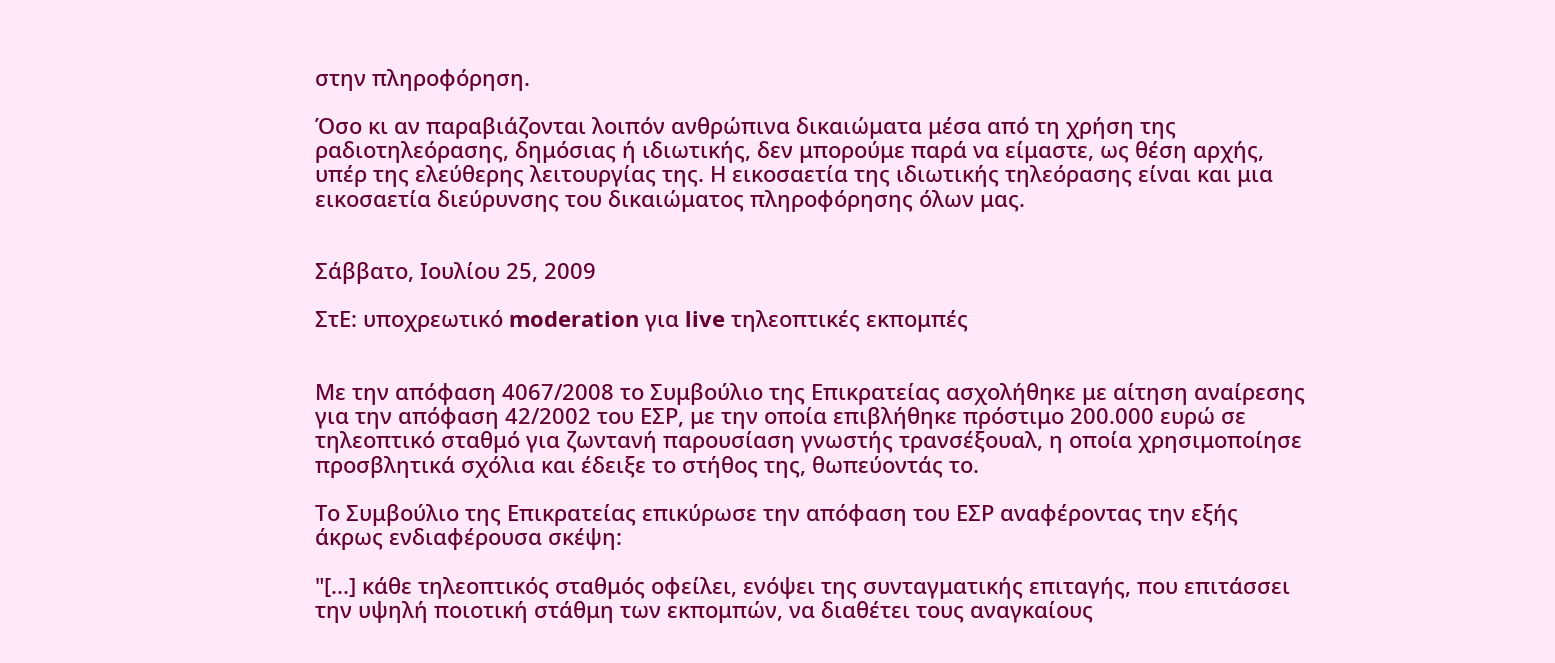στην πληροφόρηση.

Όσο κι αν παραβιάζονται λοιπόν ανθρώπινα δικαιώματα μέσα από τη χρήση της ραδιοτηλεόρασης, δημόσιας ή ιδιωτικής, δεν μπορούμε παρά να είμαστε, ως θέση αρχής, υπέρ της ελεύθερης λειτουργίας της. Η εικοσαετία της ιδιωτικής τηλεόρασης είναι και μια εικοσαετία διεύρυνσης του δικαιώματος πληροφόρησης όλων μας.


Σάββατο, Ιουλίου 25, 2009

ΣτΕ: υποχρεωτικό moderation για live τηλεοπτικές εκπομπές


Με την απόφαση 4067/2008 το Συμβούλιο της Επικρατείας ασχολήθηκε με αίτηση αναίρεσης για την απόφαση 42/2002 του ΕΣΡ, με την οποία επιβλήθηκε πρόστιμο 200.000 ευρώ σε τηλεοπτικό σταθμό για ζωντανή παρουσίαση γνωστής τρανσέξουαλ, η οποία χρησιμοποίησε προσβλητικά σχόλια και έδειξε το στήθος της, θωπεύοντάς το.

Το Συμβούλιο της Επικρατείας επικύρωσε την απόφαση του ΕΣΡ αναφέροντας την εξής άκρως ενδιαφέρουσα σκέψη:

"[...] κάθε τηλεοπτικός σταθμός οφείλει, ενόψει της συνταγματικής επιταγής, που επιτάσσει την υψηλή ποιοτική στάθμη των εκπομπών, να διαθέτει τους αναγκαίους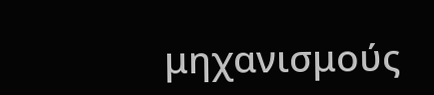μηχανισμούς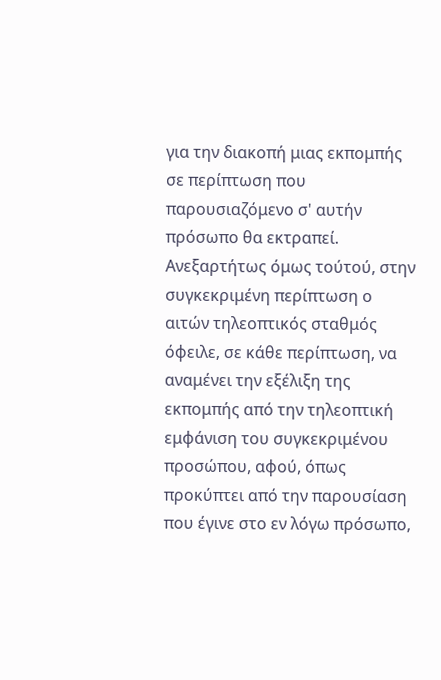για την διακοπή μιας εκπομπής σε περίπτωση που παρουσιαζόμενο σ' αυτήν πρόσωπο θα εκτραπεί. Ανεξαρτήτως όμως τούτού, στην συγκεκριμένη περίπτωση ο αιτών τηλεοπτικός σταθμός όφειλε, σε κάθε περίπτωση, να αναμένει την εξέλιξη της εκπομπής από την τηλεοπτική εμφάνιση του συγκεκριμένου προσώπου, αφού, όπως προκύπτει από την παρουσίαση που έγινε στο εν λόγω πρόσωπο,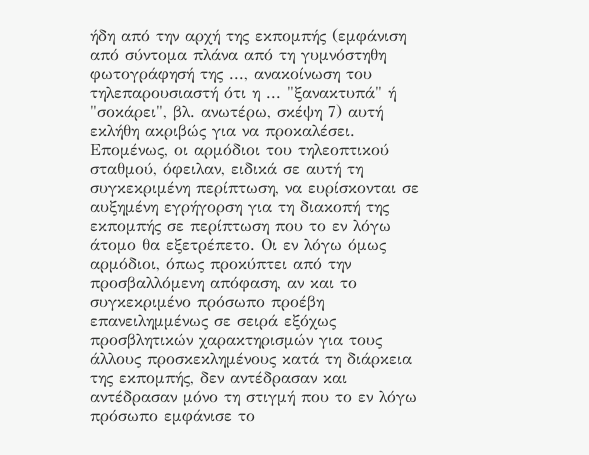ήδη από την αρχή της εκπομπής (εμφάνιση από σύντομα πλάνα από τη γυμνόστηθη φωτογράφησή της ..., ανακοίνωση του τηλεπαρουσιαστή ότι η ... "ξανακτυπά" ή "σοκάρει", βλ. ανωτέρω, σκέψη 7) αυτή εκλήθη ακριβώς για να προκαλέσει. Επομένως, οι αρμόδιοι του τηλεοπτικού σταθμού, όφειλαν, ειδικά σε αυτή τη συγκεκριμένη περίπτωση, να ευρίσκονται σε αυξημένη εγρήγορση για τη διακοπή της εκπομπής σε περίπτωση που το εν λόγω άτομο θα εξετρέπετο. Οι εν λόγω όμως αρμόδιοι, όπως προκύπτει από την προσβαλλόμενη απόφαση, αν και το συγκεκριμένο πρόσωπο προέβη επανειλημμένως σε σειρά εξόχως προσβλητικών χαρακτηρισμών για τους άλλους προσκεκλημένους κατά τη διάρκεια της εκπομπής, δεν αντέδρασαν και αντέδρασαν μόνο τη στιγμή που το εν λόγω πρόσωπο εμφάνισε το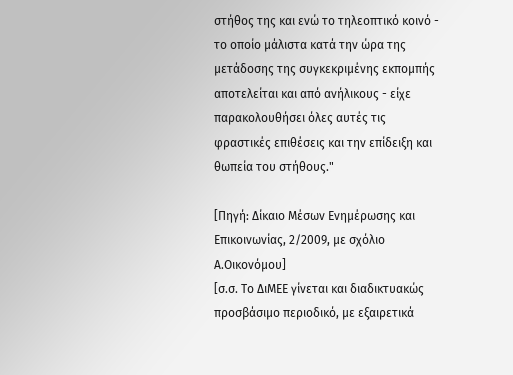στήθος της και ενώ το τηλεοπτικό κοινό - το οποίο μάλιστα κατά την ώρα της μετάδοσης της συγκεκριμένης εκπομπής αποτελείται και από ανήλικους - είχε παρακολουθήσει όλες αυτές τις φραστικές επιθέσεις και την επίδειξη και θωπεία του στήθους."

[Πηγή: Δίκαιο Μέσων Ενημέρωσης και Επικοινωνίας, 2/2009, με σχόλιο Α.Οικονόμου]
[σ.σ. Το ΔιΜΕΕ γίνεται και διαδικτυακώς προσβάσιμο περιοδικό, με εξαιρετικά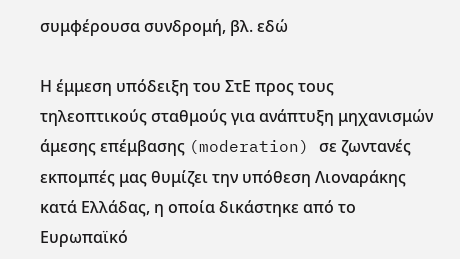συμφέρουσα συνδρομή, βλ. εδώ

Η έμμεση υπόδειξη του ΣτΕ προς τους τηλεοπτικούς σταθμούς για ανάπτυξη μηχανισμών άμεσης επέμβασης (moderation) σε ζωντανές εκπομπές μας θυμίζει την υπόθεση Λιοναράκης κατά Ελλάδας, η οποία δικάστηκε από το Ευρωπαϊκό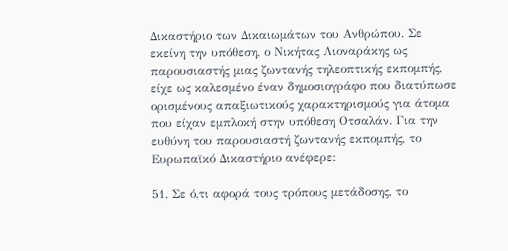Δικαστήριο των Δικαιωμάτων του Ανθρώπου. Σε εκείνη την υπόθεση, ο Νικήτας Λιοναράκης ως παρουσιαστής μιας ζωντανής τηλεοπτικής εκπομπής, είχε ως καλεσμένο έναν δημοσιογράφο που διατύπωσε ορισμένους απαξιωτικούς χαρακτηρισμούς για άτομα που είχαν εμπλοκή στην υπόθεση Οτσαλάν. Για την ευθύνη του παρουσιαστή ζωντανής εκπομπής, το Ευρωπαϊκό Δικαστήριο ανέφερε:

51. Σε ό,τι αφορά τους τρόπους μετάδοσης, το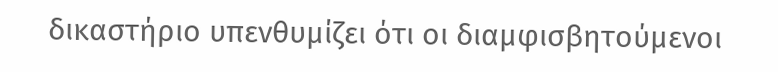δικαστήριο υπενθυμίζει ότι οι διαμφισβητούμενοι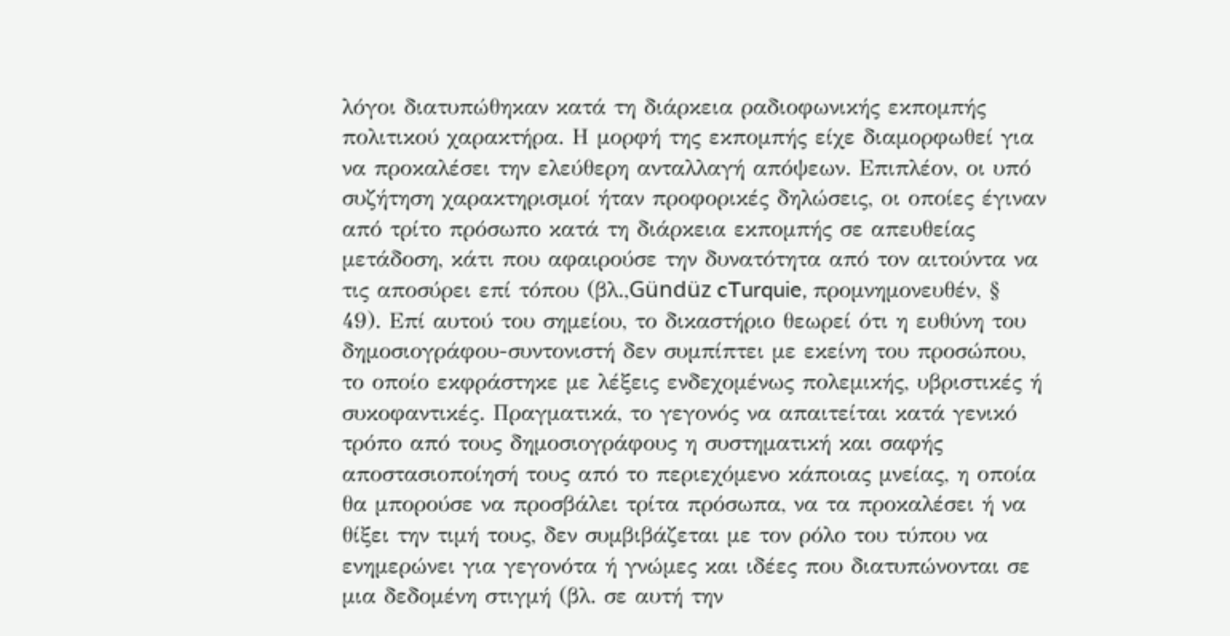λόγοι διατυπώθηκαν κατά τη διάρκεια ραδιοφωνικής εκπομπής πολιτικού χαρακτήρα. Η μορφή της εκπομπής είχε διαμορφωθεί για να προκαλέσει την ελεύθερη ανταλλαγή απόψεων. Επιπλέον, οι υπό συζήτηση χαρακτηρισμοί ήταν προφορικές δηλώσεις, οι οποίες έγιναν από τρίτο πρόσωπο κατά τη διάρκεια εκπομπής σε απευθείας μετάδοση, κάτι που αφαιρούσε την δυνατότητα από τον αιτούντα να τις αποσύρει επί τόπου (βλ.,Gündüz cTurquie, προμνημονευθέν, § 49). Επί αυτού του σημείου, το δικαστήριο θεωρεί ότι η ευθύνη του δημοσιογράφου-συντονιστή δεν συμπίπτει με εκείνη του προσώπου, το οποίο εκφράστηκε με λέξεις ενδεχομένως πολεμικής, υβριστικές ή συκοφαντικές. Πραγματικά, το γεγονός να απαιτείται κατά γενικό τρόπο από τους δημοσιογράφους η συστηματική και σαφής αποστασιοποίησή τους από το περιεχόμενο κάποιας μνείας, η οποία θα μπορούσε να προσβάλει τρίτα πρόσωπα, να τα προκαλέσει ή να θίξει την τιμή τους, δεν συμβιβάζεται με τον ρόλο του τύπου να ενημερώνει για γεγονότα ή γνώμες και ιδέες που διατυπώνονται σε μια δεδομένη στιγμή (βλ. σε αυτή την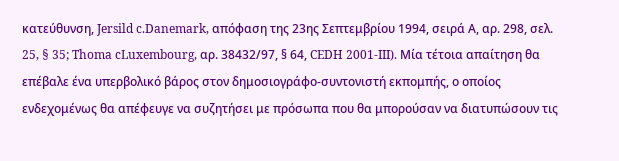κατεύθυνση, Jersild c.Danemark, απόφαση της 23ης Σεπτεμβρίου 1994, σειρά Α, αρ. 298, σελ. 25, § 35; Thoma cLuxembourg, αρ. 38432/97, § 64, CEDH 2001-III). Mία τέτοια απαίτηση θα επέβαλε ένα υπερβολικό βάρος στον δημοσιογράφο-συντονιστή εκπομπής, ο οποίος ενδεχομένως θα απέφευγε να συζητήσει με πρόσωπα που θα μπορούσαν να διατυπώσουν τις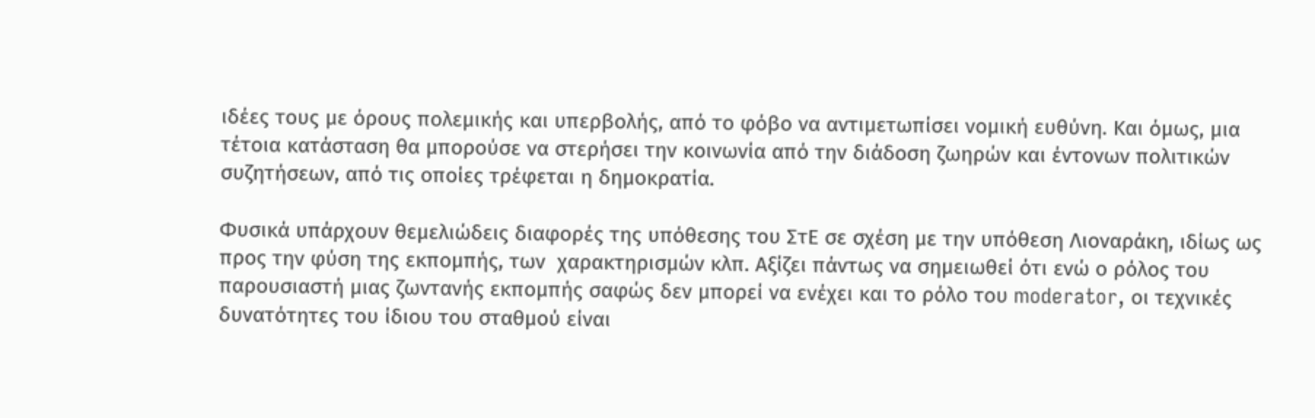ιδέες τους με όρους πολεμικής και υπερβολής, από το φόβο να αντιμετωπίσει νομική ευθύνη. Και όμως, μια τέτοια κατάσταση θα μπορούσε να στερήσει την κοινωνία από την διάδοση ζωηρών και έντονων πολιτικών συζητήσεων, από τις οποίες τρέφεται η δημοκρατία.

Φυσικά υπάρχουν θεμελιώδεις διαφορές της υπόθεσης του ΣτΕ σε σχέση με την υπόθεση Λιοναράκη, ιδίως ως προς την φύση της εκπομπής, των  χαρακτηρισμών κλπ. Αξίζει πάντως να σημειωθεί ότι ενώ ο ρόλος του παρουσιαστή μιας ζωντανής εκπομπής σαφώς δεν μπορεί να ενέχει και το ρόλο του moderator, οι τεχνικές δυνατότητες του ίδιου του σταθμού είναι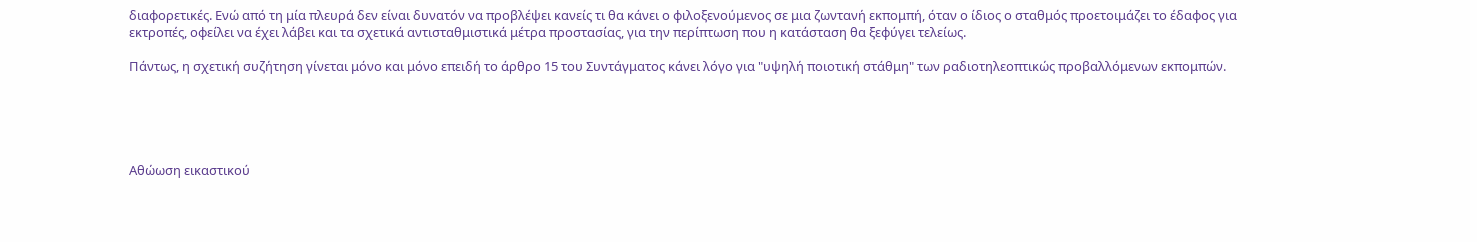διαφορετικές. Ενώ από τη μία πλευρά δεν είναι δυνατόν να προβλέψει κανείς τι θα κάνει ο φιλοξενούμενος σε μια ζωντανή εκπομπή, όταν ο ίδιος ο σταθμός προετοιμάζει το έδαφος για εκτροπές, οφείλει να έχει λάβει και τα σχετικά αντισταθμιστικά μέτρα προστασίας, για την περίπτωση που η κατάσταση θα ξεφύγει τελείως.

Πάντως, η σχετική συζήτηση γίνεται μόνο και μόνο επειδή το άρθρο 15 του Συντάγματος κάνει λόγο για "υψηλή ποιοτική στάθμη" των ραδιοτηλεοπτικώς προβαλλόμενων εκπομπών.





Αθώωση εικαστικού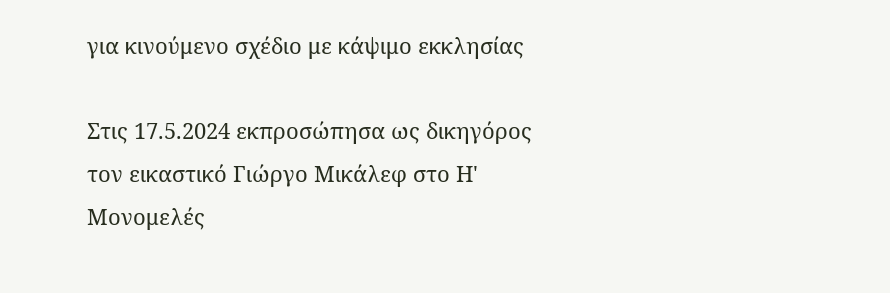για κινούμενο σχέδιο με κάψιμο εκκλησίας

Στις 17.5.2024 εκπροσώπησα ως δικηγόρος τον εικαστικό Γιώργο Μικάλεφ στο Η' Μονομελές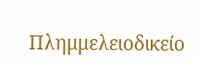Πλημμελειοδικείο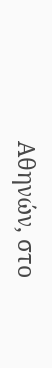Αθηνών, στο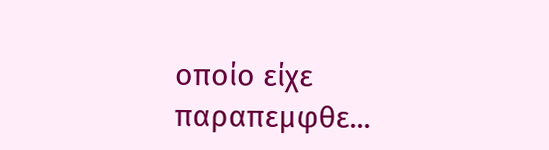οποίο είχε παραπεμφθε...